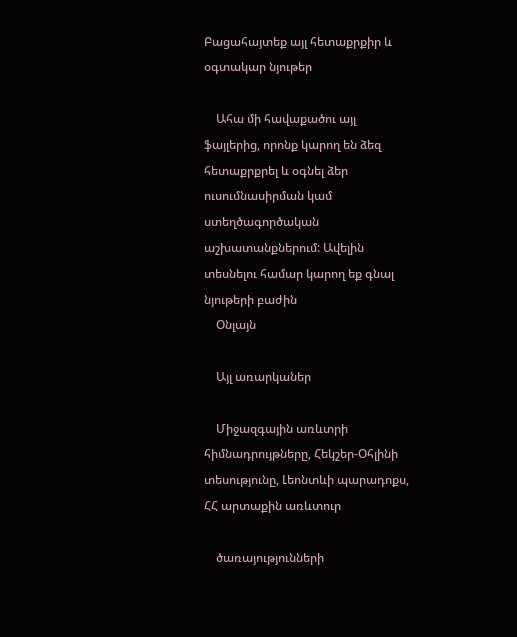Բացահայտեք այլ հետաքրքիր և օգտակար նյութեր

    Ահա մի հավաքածու այլ ֆայլերից, որոնք կարող են ձեզ հետաքրքրել և օգնել ձեր ուսումնասիրման կամ ստեղծագործական աշխատանքներում: Ավելին տեսնելու համար կարող եք գնալ նյութերի բաժին
    Օնլայն

    Այլ առարկաներ

    Միջազգային առևտրի հիմնադրույթները, Հեկշեր-Օհլինի տեսությունը, Լեոնտևի պարադոքս, ՀՀ արտաքին առևտուր

    ծառայությունների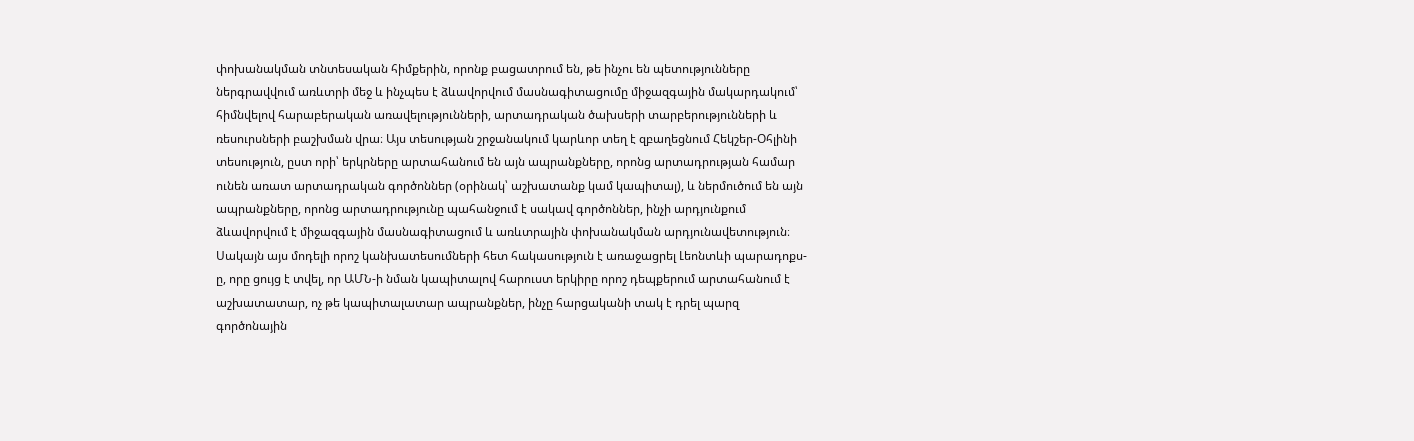փոխանակման տնտեսական հիմքերին, որոնք բացատրում են, թե ինչու են պետությունները ներգրավվում առևտրի մեջ և ինչպես է ձևավորվում մասնագիտացումը միջազգային մակարդակում՝ հիմնվելով հարաբերական առավելությունների, արտադրական ծախսերի տարբերությունների և ռեսուրսների բաշխման վրա։ Այս տեսության շրջանակում կարևոր տեղ է զբաղեցնում Հեկշեր-Օհլինի տեսություն, ըստ որի՝ երկրները արտահանում են այն ապրանքները, որոնց արտադրության համար ունեն առատ արտադրական գործոններ (օրինակ՝ աշխատանք կամ կապիտալ), և ներմուծում են այն ապրանքները, որոնց արտադրությունը պահանջում է սակավ գործոններ, ինչի արդյունքում ձևավորվում է միջազգային մասնագիտացում և առևտրային փոխանակման արդյունավետություն։ Սակայն այս մոդելի որոշ կանխատեսումների հետ հակասություն է առաջացրել Լեոնտևի պարադոքս-ը, որը ցույց է տվել, որ ԱՄՆ-ի նման կապիտալով հարուստ երկիրը որոշ դեպքերում արտահանում է աշխատատար, ոչ թե կապիտալատար ապրանքներ, ինչը հարցականի տակ է դրել պարզ գործոնային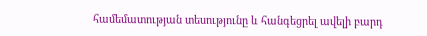համեմատության տեսությունը և հանգեցրել ավելի բարդ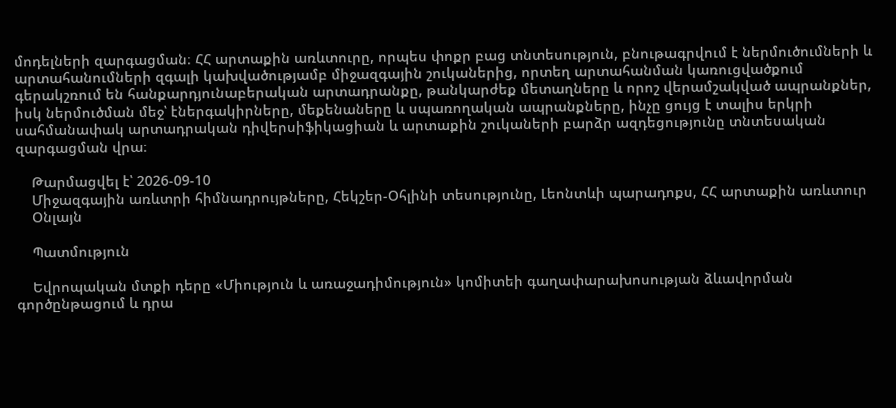մոդելների զարգացման։ ՀՀ արտաքին առևտուրը, որպես փոքր բաց տնտեսություն, բնութագրվում է ներմուծումների և արտահանումների զգալի կախվածությամբ միջազգային շուկաներից, որտեղ արտահանման կառուցվածքում գերակշռում են հանքարդյունաբերական արտադրանքը, թանկարժեք մետաղները և որոշ վերամշակված ապրանքներ, իսկ ներմուծման մեջ՝ էներգակիրները, մեքենաները և սպառողական ապրանքները, ինչը ցույց է տալիս երկրի սահմանափակ արտադրական դիվերսիֆիկացիան և արտաքին շուկաների բարձր ազդեցությունը տնտեսական զարգացման վրա։

    Թարմացվել է՝ 2026-09-10
    Միջազգային առևտրի հիմնադրույթները, Հեկշեր-Օհլինի տեսությունը, Լեոնտևի պարադոքս, ՀՀ արտաքին առևտուր
    Օնլայն

    Պատմություն

    Եվրոպական մտքի դերը «Միություն և առաջադիմություն» կոմիտեի գաղափարախոսության ձևավորման գործընթացում և դրա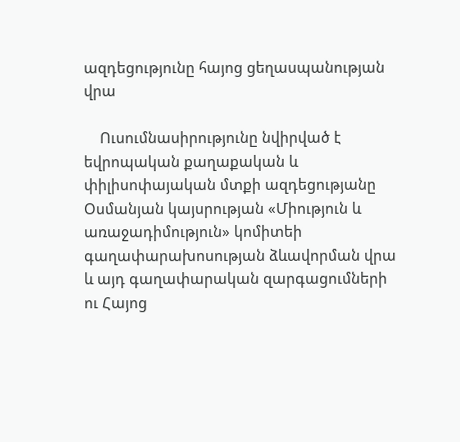ազդեցությունը հայոց ցեղասպանության վրա

    Ուսումնասիրությունը նվիրված է եվրոպական քաղաքական և փիլիսոփայական մտքի ազդեցությանը Օսմանյան կայսրության «Միություն և առաջադիմություն» կոմիտեի գաղափարախոսության ձևավորման վրա և այդ գաղափարական զարգացումների ու Հայոց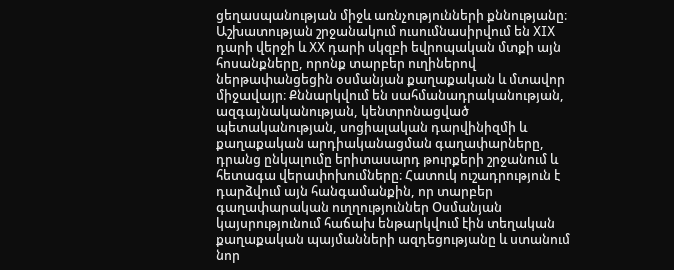ցեղասպանության միջև առնչությունների քննությանը։ Աշխատության շրջանակում ուսումնասիրվում են XIX դարի վերջի և XX դարի սկզբի եվրոպական մտքի այն հոսանքները, որոնք տարբեր ուղիներով ներթափանցեցին օսմանյան քաղաքական և մտավոր միջավայր։ Քննարկվում են սահմանադրականության, ազգայնականության, կենտրոնացված պետականության, սոցիալական դարվինիզմի և քաղաքական արդիականացման գաղափարները, դրանց ընկալումը երիտասարդ թուրքերի շրջանում և հետագա վերափոխումները։ Հատուկ ուշադրություն է դարձվում այն հանգամանքին, որ տարբեր գաղափարական ուղղություններ Օսմանյան կայսրությունում հաճախ ենթարկվում էին տեղական քաղաքական պայմանների ազդեցությանը և ստանում նոր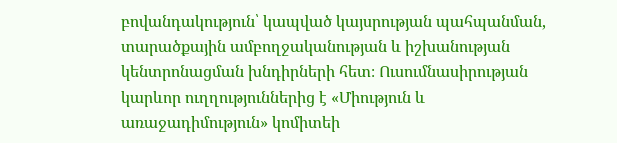բովանդակություն՝ կապված կայսրության պահպանման, տարածքային ամբողջականության և իշխանության կենտրոնացման խնդիրների հետ։ Ուսումնասիրության կարևոր ուղղություններից է «Միություն և առաջադիմություն» կոմիտեի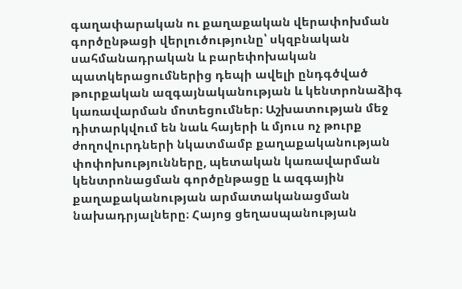գաղափարական ու քաղաքական վերափոխման գործընթացի վերլուծությունը՝ սկզբնական սահմանադրական և բարեփոխական պատկերացումներից դեպի ավելի ընդգծված թուրքական ազգայնականության և կենտրոնաձիգ կառավարման մոտեցումներ։ Աշխատության մեջ դիտարկվում են նաև հայերի և մյուս ոչ թուրք ժողովուրդների նկատմամբ քաղաքականության փոփոխությունները, պետական կառավարման կենտրոնացման գործընթացը և ազգային քաղաքականության արմատականացման նախադրյալները։ Հայոց ցեղասպանության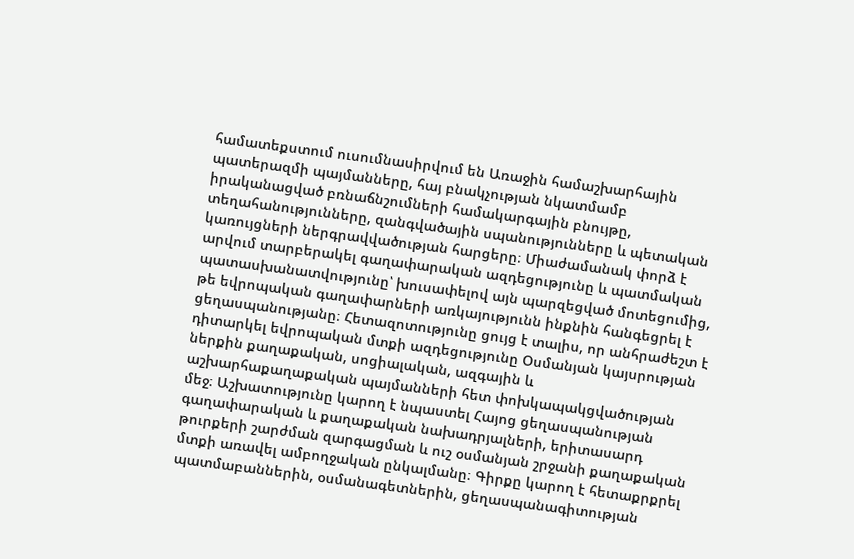համատեքստում ուսումնասիրվում են Առաջին համաշխարհային պատերազմի պայմանները, հայ բնակչության նկատմամբ իրականացված բռնաճնշումների համակարգային բնույթը, տեղահանությունները, զանգվածային սպանությունները և պետական կառույցների ներգրավվածության հարցերը։ Միաժամանակ փորձ է արվում տարբերակել գաղափարական ազդեցությունը և պատմական պատասխանատվությունը՝ խուսափելով այն պարզեցված մոտեցումից, թե եվրոպական գաղափարների առկայությունն ինքնին հանգեցրել է ցեղասպանությանը։ Հետազոտությունը ցույց է տալիս, որ անհրաժեշտ է դիտարկել եվրոպական մտքի ազդեցությունը Օսմանյան կայսրության ներքին քաղաքական, սոցիալական, ազգային և աշխարհաքաղաքական պայմանների հետ փոխկապակցվածության մեջ։ Աշխատությունը կարող է նպաստել Հայոց ցեղասպանության գաղափարական և քաղաքական նախադրյալների, երիտասարդ թուրքերի շարժման զարգացման և ուշ օսմանյան շրջանի քաղաքական մտքի առավել ամբողջական ընկալմանը։ Գիրքը կարող է հետաքրքրել պատմաբաններին, օսմանագետներին, ցեղասպանագիտության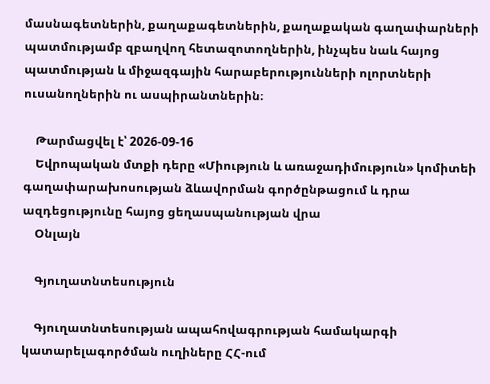մասնագետներին, քաղաքագետներին, քաղաքական գաղափարների պատմությամբ զբաղվող հետազոտողներին, ինչպես նաև հայոց պատմության և միջազգային հարաբերությունների ոլորտների ուսանողներին ու ասպիրանտներին։

    Թարմացվել է՝ 2026-09-16
    Եվրոպական մտքի դերը «Միություն և առաջադիմություն» կոմիտեի գաղափարախոսության ձևավորման գործընթացում և դրա ազդեցությունը հայոց ցեղասպանության վրա
    Օնլայն

    Գյուղատնտեսություն

    Գյուղատնտեսության ապահովագրության համակարգի կատարելագործման ուղիները ՀՀ-ում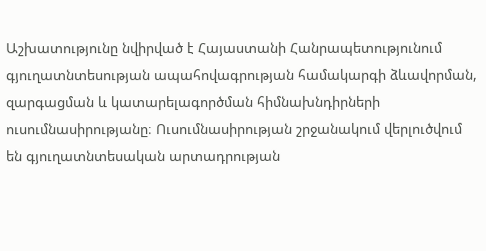Աշխատությունը նվիրված է Հայաստանի Հանրապետությունում գյուղատնտեսության ապահովագրության համակարգի ձևավորման, զարգացման և կատարելագործման հիմնախնդիրների ուսումնասիրությանը։ Ուսումնասիրության շրջանակում վերլուծվում են գյուղատնտեսական արտադրության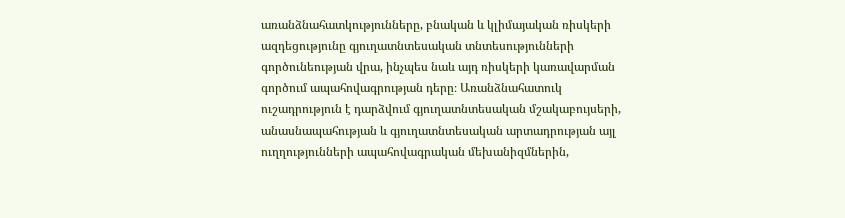առանձնահատկությունները, բնական և կլիմայական ռիսկերի ազդեցությունը գյուղատնտեսական տնտեսությունների գործունեության վրա, ինչպես նաև այդ ռիսկերի կառավարման գործում ապահովագրության դերը։ Առանձնահատուկ ուշադրություն է դարձվում գյուղատնտեսական մշակաբույսերի, անասնապահության և գյուղատնտեսական արտադրության այլ ուղղությունների ապահովագրական մեխանիզմներին,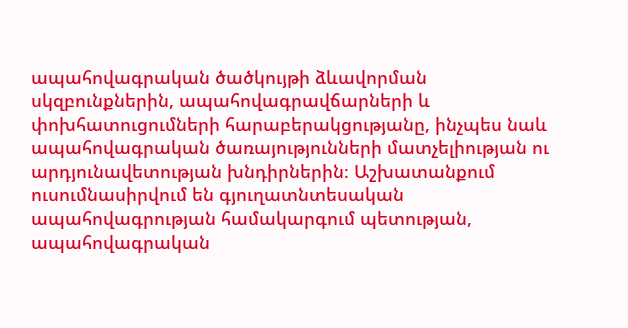ապահովագրական ծածկույթի ձևավորման սկզբունքներին, ապահովագրավճարների և փոխհատուցումների հարաբերակցությանը, ինչպես նաև ապահովագրական ծառայությունների մատչելիության ու արդյունավետության խնդիրներին։ Աշխատանքում ուսումնասիրվում են գյուղատնտեսական ապահովագրության համակարգում պետության, ապահովագրական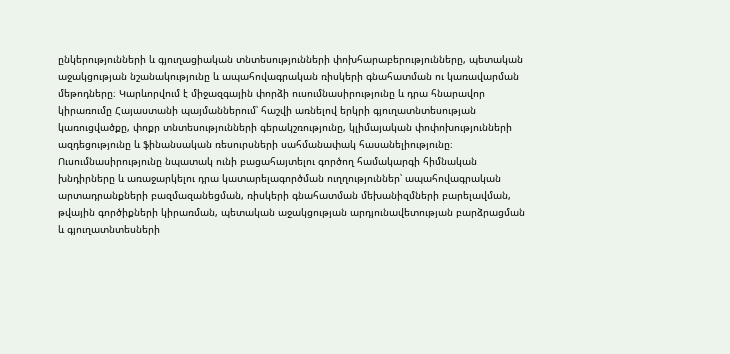ընկերությունների և գյուղացիական տնտեսությունների փոխհարաբերությունները, պետական աջակցության նշանակությունը և ապահովագրական ռիսկերի գնահատման ու կառավարման մեթոդները։ Կարևորվում է միջազգային փորձի ուսումնասիրությունը և դրա հնարավոր կիրառումը Հայաստանի պայմաններում՝ հաշվի առնելով երկրի գյուղատնտեսության կառուցվածքը, փոքր տնտեսությունների գերակշռությունը, կլիմայական փոփոխությունների ազդեցությունը և ֆինանսական ռեսուրսների սահմանափակ հասանելիությունը։ Ուսումնասիրությունը նպատակ ունի բացահայտելու գործող համակարգի հիմնական խնդիրները և առաջարկելու դրա կատարելագործման ուղղություններ՝ ապահովագրական արտադրանքների բազմազանեցման, ռիսկերի գնահատման մեխանիզմների բարելավման, թվային գործիքների կիրառման, պետական աջակցության արդյունավետության բարձրացման և գյուղատնտեսների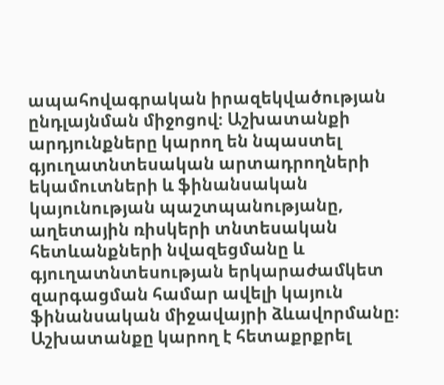ապահովագրական իրազեկվածության ընդլայնման միջոցով։ Աշխատանքի արդյունքները կարող են նպաստել գյուղատնտեսական արտադրողների եկամուտների և ֆինանսական կայունության պաշտպանությանը, աղետային ռիսկերի տնտեսական հետևանքների նվազեցմանը և գյուղատնտեսության երկարաժամկետ զարգացման համար ավելի կայուն ֆինանսական միջավայրի ձևավորմանը։ Աշխատանքը կարող է հետաքրքրել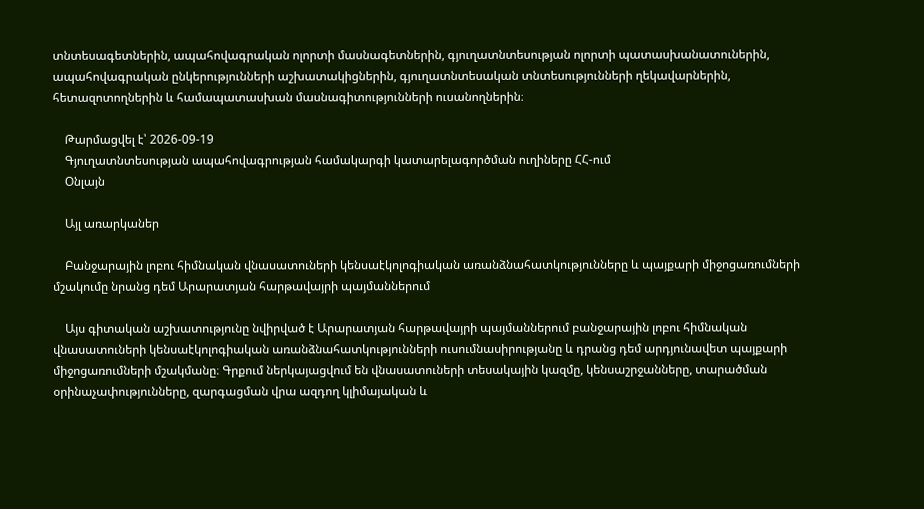տնտեսագետներին, ապահովագրական ոլորտի մասնագետներին, գյուղատնտեսության ոլորտի պատասխանատուներին, ապահովագրական ընկերությունների աշխատակիցներին, գյուղատնտեսական տնտեսությունների ղեկավարներին, հետազոտողներին և համապատասխան մասնագիտությունների ուսանողներին։

    Թարմացվել է՝ 2026-09-19
    Գյուղատնտեսության ապահովագրության համակարգի կատարելագործման ուղիները ՀՀ-ում
    Օնլայն

    Այլ առարկաներ

    Բանջարային լոբու հիմնական վնասատուների կենսաէկոլոգիական առանձնահատկությունները և պայքարի միջոցառումների մշակումը նրանց դեմ Արարատյան հարթավայրի պայմաններում

    Այս գիտական աշխատությունը նվիրված է Արարատյան հարթավայրի պայմաններում բանջարային լոբու հիմնական վնասատուների կենսաէկոլոգիական առանձնահատկությունների ուսումնասիրությանը և դրանց դեմ արդյունավետ պայքարի միջոցառումների մշակմանը։ Գրքում ներկայացվում են վնասատուների տեսակային կազմը, կենսաշրջանները, տարածման օրինաչափությունները, զարգացման վրա ազդող կլիմայական և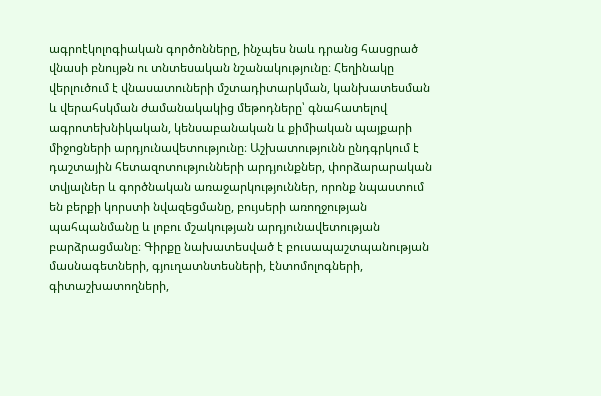ագրոէկոլոգիական գործոնները, ինչպես նաև դրանց հասցրած վնասի բնույթն ու տնտեսական նշանակությունը։ Հեղինակը վերլուծում է վնասատուների մշտադիտարկման, կանխատեսման և վերահսկման ժամանակակից մեթոդները՝ գնահատելով ագրոտեխնիկական, կենսաբանական և քիմիական պայքարի միջոցների արդյունավետությունը։ Աշխատությունն ընդգրկում է դաշտային հետազոտությունների արդյունքներ, փորձարարական տվյալներ և գործնական առաջարկություններ, որոնք նպաստում են բերքի կորստի նվազեցմանը, բույսերի առողջության պահպանմանը և լոբու մշակության արդյունավետության բարձրացմանը։ Գիրքը նախատեսված է բուսապաշտպանության մասնագետների, գյուղատնտեսների, էնտոմոլոգների, գիտաշխատողների,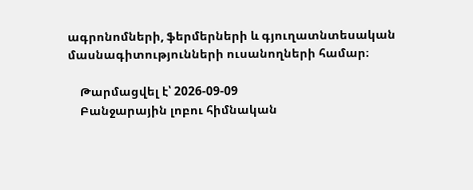ագրոնոմների, ֆերմերների և գյուղատնտեսական մասնագիտությունների ուսանողների համար։

    Թարմացվել է՝ 2026-09-09
    Բանջարային լոբու հիմնական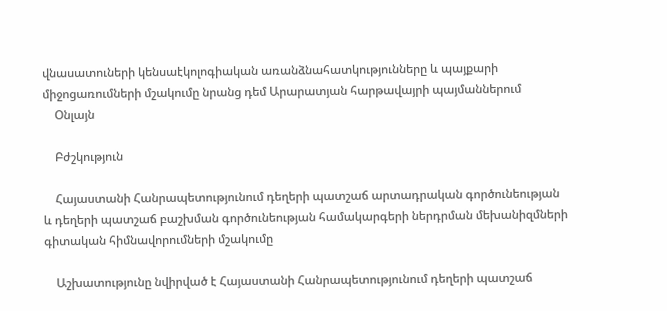վնասատուների կենսաէկոլոգիական առանձնահատկությունները և պայքարի միջոցառումների մշակումը նրանց դեմ Արարատյան հարթավայրի պայմաններում
    Օնլայն

    Բժշկություն

    Հայաստանի Հանրապետությունում դեղերի պատշաճ արտադրական գործունեության և դեղերի պատշաճ բաշխման գործունեության համակարգերի ներդրման մեխանիզմների գիտական հիմնավորումների մշակումը

    Աշխատությունը նվիրված է Հայաստանի Հանրապետությունում դեղերի պատշաճ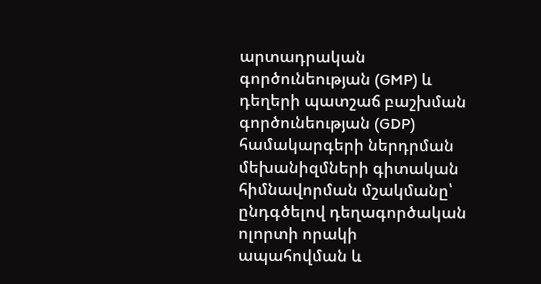արտադրական գործունեության (GMP) և դեղերի պատշաճ բաշխման գործունեության (GDP) համակարգերի ներդրման մեխանիզմների գիտական հիմնավորման մշակմանը՝ ընդգծելով դեղագործական ոլորտի որակի ապահովման և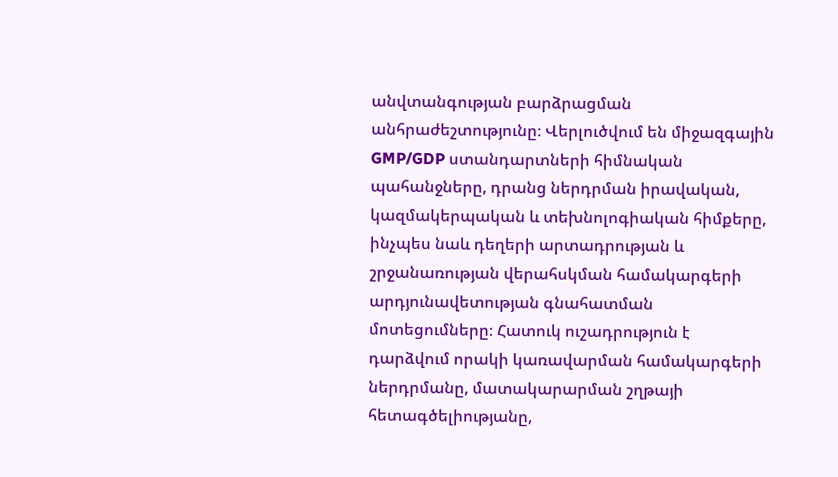անվտանգության բարձրացման անհրաժեշտությունը։ Վերլուծվում են միջազգային GMP/GDP ստանդարտների հիմնական պահանջները, դրանց ներդրման իրավական, կազմակերպական և տեխնոլոգիական հիմքերը, ինչպես նաև դեղերի արտադրության և շրջանառության վերահսկման համակարգերի արդյունավետության գնահատման մոտեցումները։ Հատուկ ուշադրություն է դարձվում որակի կառավարման համակարգերի ներդրմանը, մատակարարման շղթայի հետագծելիությանը,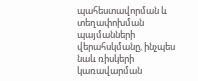պահեստավորման և տեղափոխման պայմանների վերահսկմանը, ինչպես նաև ռիսկերի կառավարման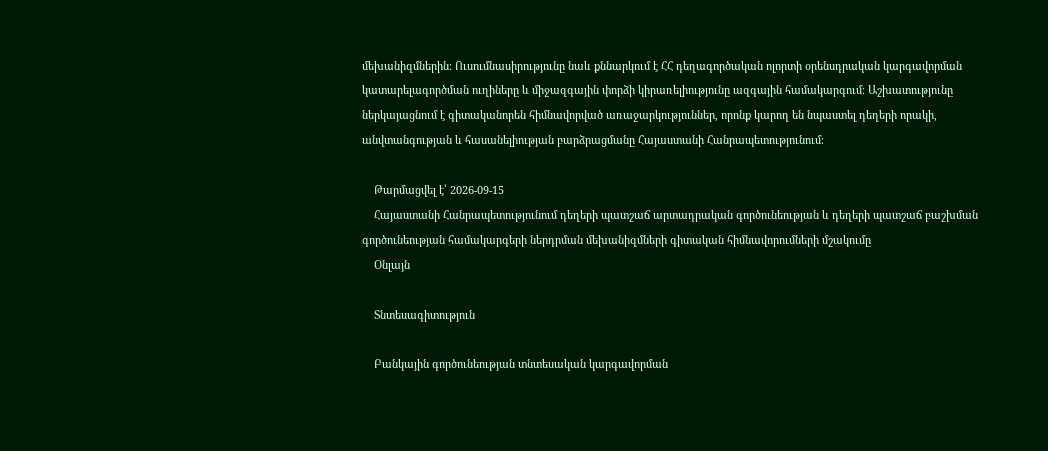մեխանիզմներին։ Ուսումնասիրությունը նաև քննարկում է ՀՀ դեղագործական ոլորտի օրենսդրական կարգավորման կատարելագործման ուղիները և միջազգային փորձի կիրառելիությունը ազգային համակարգում։ Աշխատությունը ներկայացնում է գիտականորեն հիմնավորված առաջարկություններ, որոնք կարող են նպաստել դեղերի որակի, անվտանգության և հասանելիության բարձրացմանը Հայաստանի Հանրապետությունում։

    Թարմացվել է՝ 2026-09-15
    Հայաստանի Հանրապետությունում դեղերի պատշաճ արտադրական գործունեության և դեղերի պատշաճ բաշխման գործունեության համակարգերի ներդրման մեխանիզմների գիտական հիմնավորումների մշակումը
    Օնլայն

    Տնտեսագիտություն

    Բանկային գործունեության տնտեսական կարգավորման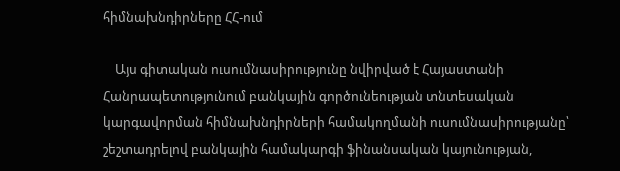հիմնախնդիրները ՀՀ-ում

    Այս գիտական ուսումնասիրությունը նվիրված է Հայաստանի Հանրապետությունում բանկային գործունեության տնտեսական կարգավորման հիմնախնդիրների համակողմանի ուսումնասիրությանը՝ շեշտադրելով բանկային համակարգի ֆինանսական կայունության,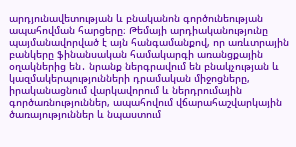արդյունավետության և բնականոն գործունեության ապահովման հարցերը։ Թեմայի արդիականությունը պայմանավորված է այն հանգամանքով, որ առևտրային բանկերը ֆինանսական համակարգի առանցքային օղակներից են․ նրանք ներգրավում են բնակչության և կազմակերպությունների դրամական միջոցները, իրականացնում վարկավորում և ներդրումային գործառնություններ, ապահովում վճարահաշվարկային ծառայություններ և նպաստում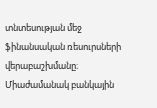տնտեսության մեջ ֆինանսական ռեսուրսների վերաբաշխմանը։ Միաժամանակ բանկային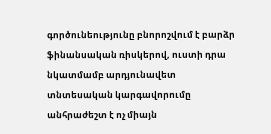գործունեությունը բնորոշվում է բարձր ֆինանսական ռիսկերով, ուստի դրա նկատմամբ արդյունավետ տնտեսական կարգավորումը անհրաժեշտ է ոչ միայն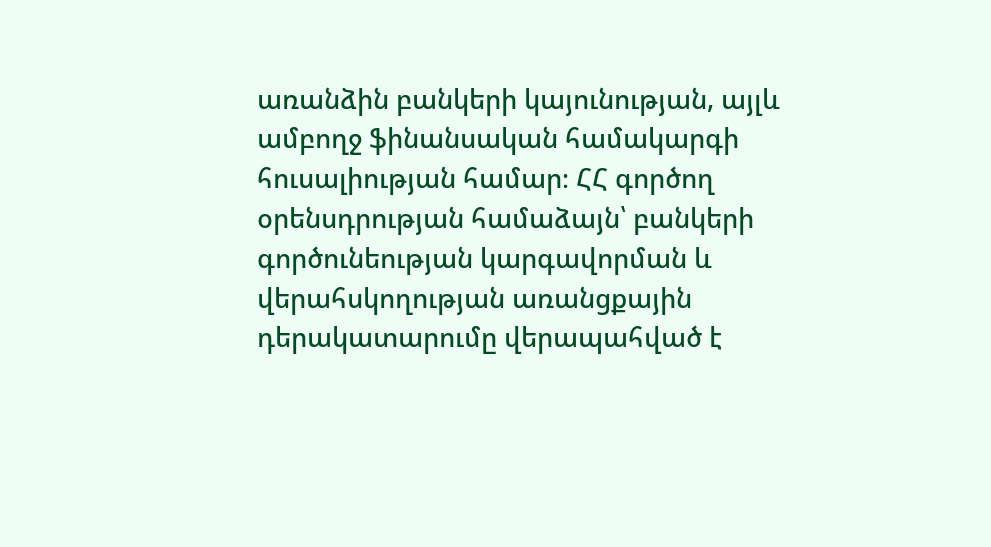առանձին բանկերի կայունության, այլև ամբողջ ֆինանսական համակարգի հուսալիության համար։ ՀՀ գործող օրենսդրության համաձայն՝ բանկերի գործունեության կարգավորման և վերահսկողության առանցքային դերակատարումը վերապահված է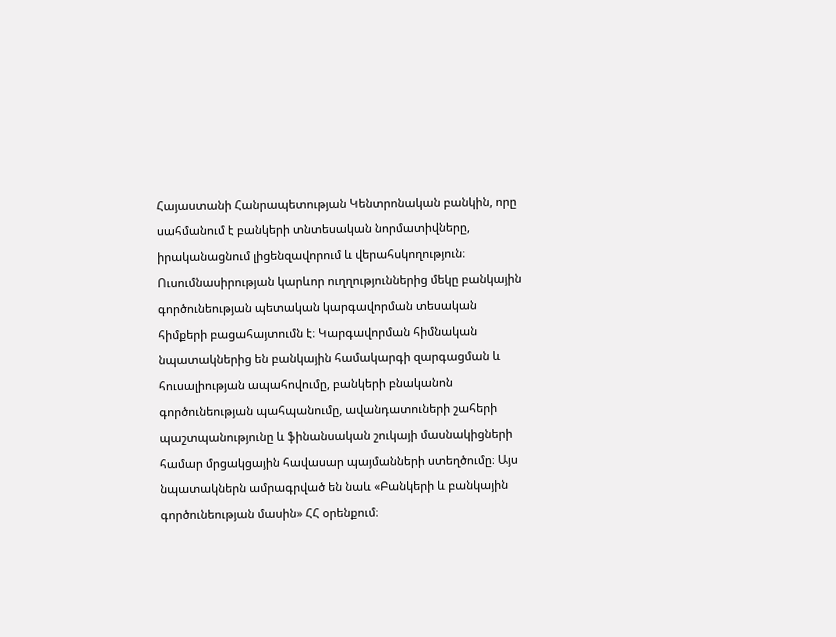Հայաստանի Հանրապետության Կենտրոնական բանկին, որը սահմանում է բանկերի տնտեսական նորմատիվները, իրականացնում լիցենզավորում և վերահսկողություն։ Ուսումնասիրության կարևոր ուղղություններից մեկը բանկային գործունեության պետական կարգավորման տեսական հիմքերի բացահայտումն է։ Կարգավորման հիմնական նպատակներից են բանկային համակարգի զարգացման և հուսալիության ապահովումը, բանկերի բնականոն գործունեության պահպանումը, ավանդատուների շահերի պաշտպանությունը և ֆինանսական շուկայի մասնակիցների համար մրցակցային հավասար պայմանների ստեղծումը։ Այս նպատակներն ամրագրված են նաև «Բանկերի և բանկային գործունեության մասին» ՀՀ օրենքում։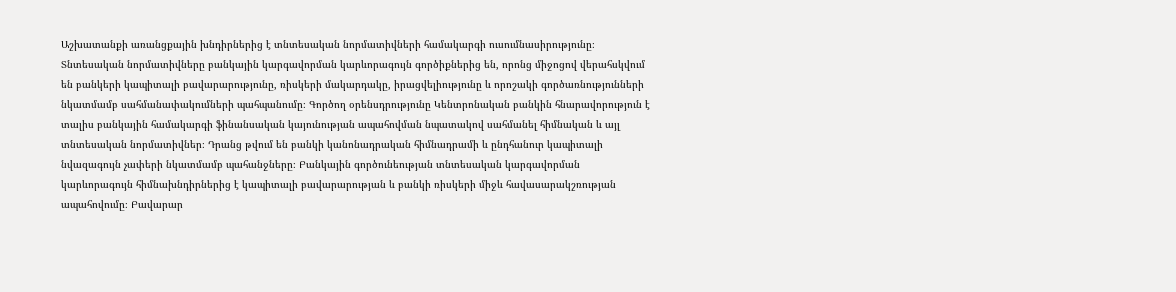Աշխատանքի առանցքային խնդիրներից է տնտեսական նորմատիվների համակարգի ուսումնասիրությունը։ Տնտեսական նորմատիվները բանկային կարգավորման կարևորագույն գործիքներից են, որոնց միջոցով վերահսկվում են բանկերի կապիտալի բավարարությունը, ռիսկերի մակարդակը, իրացվելիությունը և որոշակի գործառնությունների նկատմամբ սահմանափակումների պահպանումը։ Գործող օրենսդրությունը Կենտրոնական բանկին հնարավորություն է տալիս բանկային համակարգի ֆինանսական կայունության ապահովման նպատակով սահմանել հիմնական և այլ տնտեսական նորմատիվներ։ Դրանց թվում են բանկի կանոնադրական հիմնադրամի և ընդհանուր կապիտալի նվազագույն չափերի նկատմամբ պահանջները։ Բանկային գործունեության տնտեսական կարգավորման կարևորագույն հիմնախնդիրներից է կապիտալի բավարարության և բանկի ռիսկերի միջև հավասարակշռության ապահովումը։ Բավարար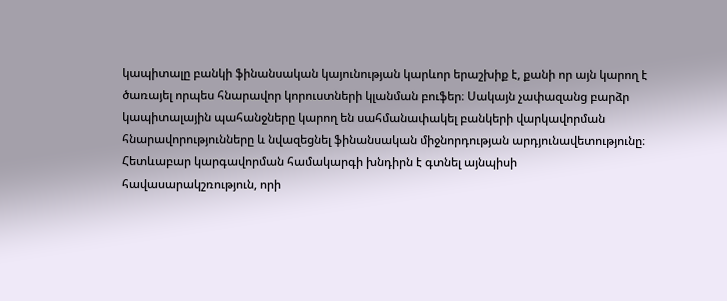կապիտալը բանկի ֆինանսական կայունության կարևոր երաշխիք է, քանի որ այն կարող է ծառայել որպես հնարավոր կորուստների կլանման բուֆեր։ Սակայն չափազանց բարձր կապիտալային պահանջները կարող են սահմանափակել բանկերի վարկավորման հնարավորությունները և նվազեցնել ֆինանսական միջնորդության արդյունավետությունը։ Հետևաբար կարգավորման համակարգի խնդիրն է գտնել այնպիսի հավասարակշռություն, որի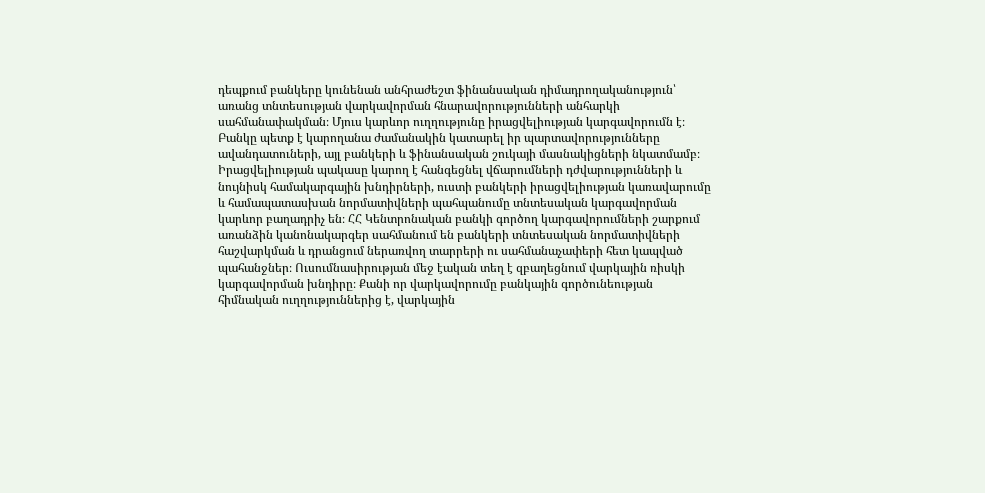դեպքում բանկերը կունենան անհրաժեշտ ֆինանսական դիմադրողականություն՝ առանց տնտեսության վարկավորման հնարավորությունների անհարկի սահմանափակման։ Մյուս կարևոր ուղղությունը իրացվելիության կարգավորումն է։ Բանկը պետք է կարողանա ժամանակին կատարել իր պարտավորությունները ավանդատուների, այլ բանկերի և ֆինանսական շուկայի մասնակիցների նկատմամբ։ Իրացվելիության պակասը կարող է հանգեցնել վճարումների դժվարությունների և նույնիսկ համակարգային խնդիրների, ուստի բանկերի իրացվելիության կառավարումը և համապատասխան նորմատիվների պահպանումը տնտեսական կարգավորման կարևոր բաղադրիչ են։ ՀՀ Կենտրոնական բանկի գործող կարգավորումների շարքում առանձին կանոնակարգեր սահմանում են բանկերի տնտեսական նորմատիվների հաշվարկման և դրանցում ներառվող տարրերի ու սահմանաչափերի հետ կապված պահանջներ։ Ուսումնասիրության մեջ էական տեղ է զբաղեցնում վարկային ռիսկի կարգավորման խնդիրը։ Քանի որ վարկավորումը բանկային գործունեության հիմնական ուղղություններից է, վարկային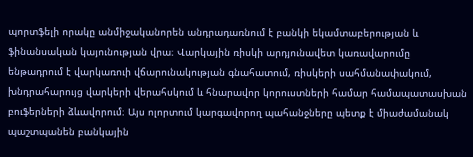պորտֆելի որակը անմիջականորեն անդրադառնում է բանկի եկամտաբերության և ֆինանսական կայունության վրա։ Վարկային ռիսկի արդյունավետ կառավարումը ենթադրում է վարկառուի վճարունակության գնահատում, ռիսկերի սահմանափակում, խնդրահարույց վարկերի վերահսկում և հնարավոր կորուստների համար համապատասխան բուֆերների ձևավորում։ Այս ոլորտում կարգավորող պահանջները պետք է միաժամանակ պաշտպանեն բանկային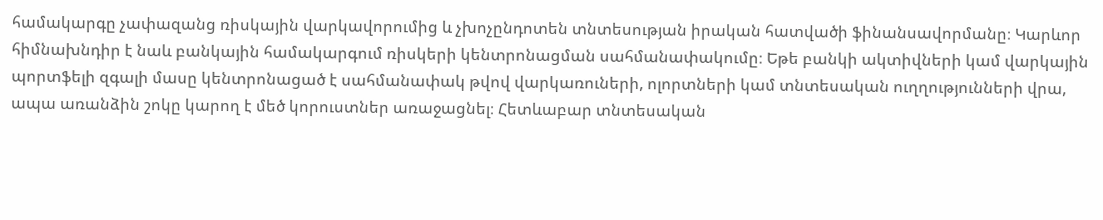համակարգը չափազանց ռիսկային վարկավորումից և չխոչընդոտեն տնտեսության իրական հատվածի ֆինանսավորմանը։ Կարևոր հիմնախնդիր է նաև բանկային համակարգում ռիսկերի կենտրոնացման սահմանափակումը։ Եթե բանկի ակտիվների կամ վարկային պորտֆելի զգալի մասը կենտրոնացած է սահմանափակ թվով վարկառուների, ոլորտների կամ տնտեսական ուղղությունների վրա, ապա առանձին շոկը կարող է մեծ կորուստներ առաջացնել։ Հետևաբար տնտեսական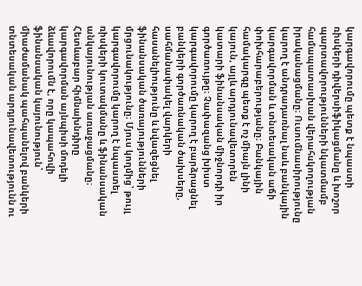կարգավորումը պետք է նպաստի ռիսկերի դիվերսիֆիկացմանը և խոշոր պարտավորությունների նկատմամբ համապատասխան վերահսկողության իրականացմանը։ Ուսումնասիրությունը կարող է անդրադառնալ նաև բանկային կարգավորման և տնտեսական աճի փոխհարաբերությանը։ Բանկային համակարգը պետք է ոչ միայն լինի կայուն, այլև արդյունավետորեն կատարի ֆինանսական միջնորդի իր գործառույթը։ Չափազանց խիստ կարգավորումը կարող է բարձրացնել բանկերի գործառնական ծախսերը, սահմանափակել վարկերի հասանելիությունը և նվազեցնել ֆինանսական ծառայությունների մրցունակությունը։ Մյուս կողմից՝ թույլ կարգավորումը կարող է նպաստել ռիսկերի կուտակմանը և ֆինանսական անկայունության առաջացմանը։ Հետևաբար հիմնախնդիրը կարգավորման այնպիսի մոդելի ձևավորումն է, որը կապահովի ֆինանսական կայունություն՝ միաժամանակ պահպանելով բանկերի տնտեսական արդյունավետությունն ու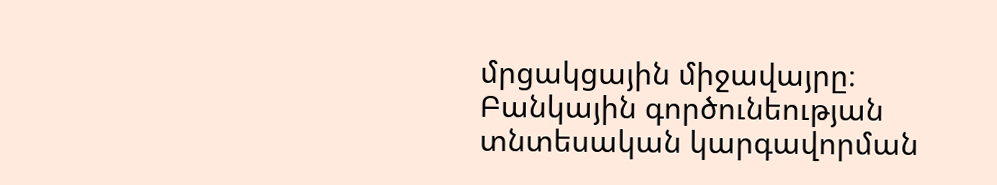մրցակցային միջավայրը։ Բանկային գործունեության տնտեսական կարգավորման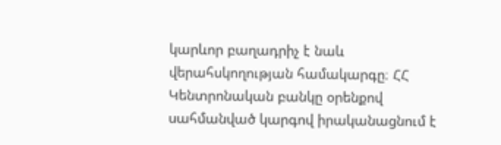կարևոր բաղադրիչ է նաև վերահսկողության համակարգը։ ՀՀ Կենտրոնական բանկը օրենքով սահմանված կարգով իրականացնում է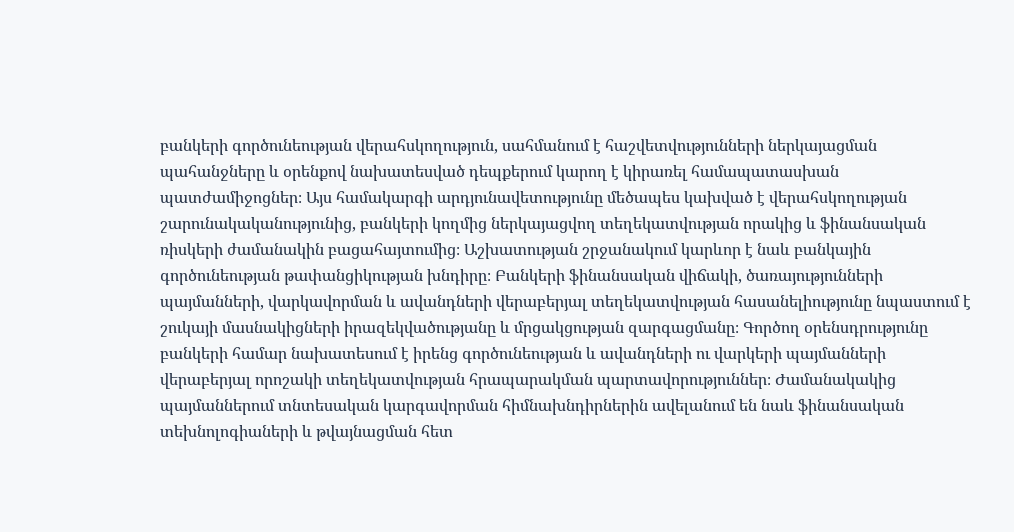բանկերի գործունեության վերահսկողություն, սահմանում է հաշվետվությունների ներկայացման պահանջները և օրենքով նախատեսված դեպքերում կարող է կիրառել համապատասխան պատժամիջոցներ։ Այս համակարգի արդյունավետությունը մեծապես կախված է վերահսկողության շարունակականությունից, բանկերի կողմից ներկայացվող տեղեկատվության որակից և ֆինանսական ռիսկերի ժամանակին բացահայտումից։ Աշխատության շրջանակում կարևոր է նաև բանկային գործունեության թափանցիկության խնդիրը։ Բանկերի ֆինանսական վիճակի, ծառայությունների պայմանների, վարկավորման և ավանդների վերաբերյալ տեղեկատվության հասանելիությունը նպաստում է շուկայի մասնակիցների իրազեկվածությանը և մրցակցության զարգացմանը։ Գործող օրենսդրությունը բանկերի համար նախատեսում է իրենց գործունեության և ավանդների ու վարկերի պայմանների վերաբերյալ որոշակի տեղեկատվության հրապարակման պարտավորություններ։ Ժամանակակից պայմաններում տնտեսական կարգավորման հիմնախնդիրներին ավելանում են նաև ֆինանսական տեխնոլոգիաների և թվայնացման հետ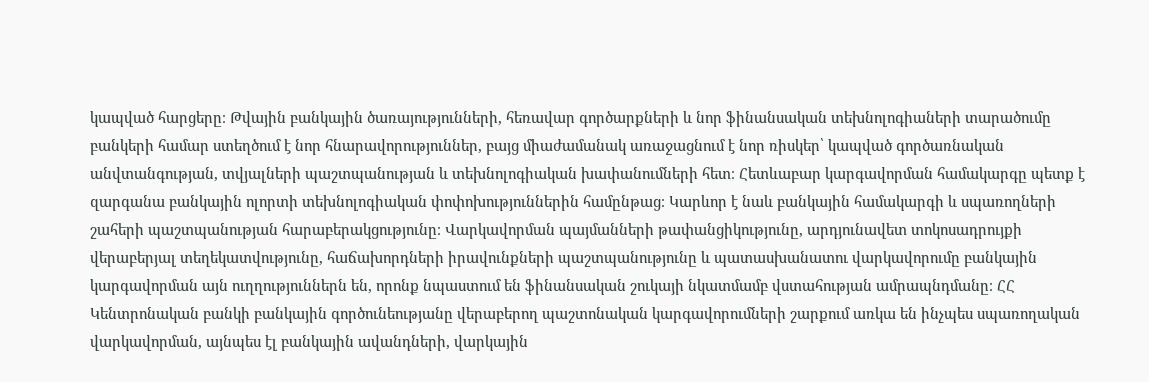կապված հարցերը։ Թվային բանկային ծառայությունների, հեռավար գործարքների և նոր ֆինանսական տեխնոլոգիաների տարածումը բանկերի համար ստեղծում է նոր հնարավորություններ, բայց միաժամանակ առաջացնում է նոր ռիսկեր՝ կապված գործառնական անվտանգության, տվյալների պաշտպանության և տեխնոլոգիական խափանումների հետ։ Հետևաբար կարգավորման համակարգը պետք է զարգանա բանկային ոլորտի տեխնոլոգիական փոփոխություններին համընթաց։ Կարևոր է նաև բանկային համակարգի և սպառողների շահերի պաշտպանության հարաբերակցությունը։ Վարկավորման պայմանների թափանցիկությունը, արդյունավետ տոկոսադրույքի վերաբերյալ տեղեկատվությունը, հաճախորդների իրավունքների պաշտպանությունը և պատասխանատու վարկավորումը բանկային կարգավորման այն ուղղություններն են, որոնք նպաստում են ֆինանսական շուկայի նկատմամբ վստահության ամրապնդմանը։ ՀՀ Կենտրոնական բանկի բանկային գործունեությանը վերաբերող պաշտոնական կարգավորումների շարքում առկա են ինչպես սպառողական վարկավորման, այնպես էլ բանկային ավանդների, վարկային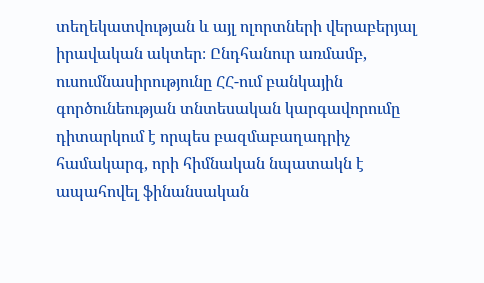տեղեկատվության և այլ ոլորտների վերաբերյալ իրավական ակտեր։ Ընդհանուր առմամբ, ուսումնասիրությունը ՀՀ-ում բանկային գործունեության տնտեսական կարգավորումը դիտարկում է որպես բազմաբաղադրիչ համակարգ, որի հիմնական նպատակն է ապահովել ֆինանսական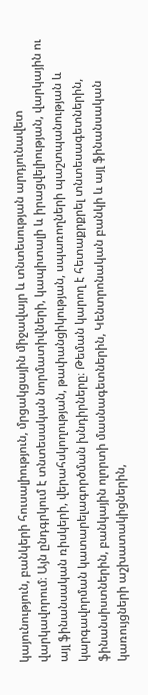կայունություն, բանկերի հուսալիություն, մրցակցային միջավայր և տնտեսության արդյունավետ վարկավորում։ Այն ընդգրկում է տնտեսական նորմատիվների, կապիտալի և իրացվելիության, վարկային ու այլ ֆինանսական ռիսկերի, վերահսկողության, թափանցիկության, սպառողների պաշտպանության և կարգավորման կատարելագործման խնդիրները։ Թեման կարող է հետաքրքրել տնտեսագետներին, ֆինանսիստներին, բանկային ոլորտի մասնագետներին, Կենտրոնական բանկի և այլ ֆինանսական կառույցների աշխատակիցներին,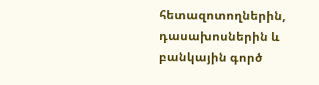հետազոտողներին, դասախոսներին և բանկային գործ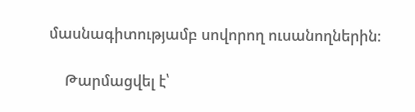մասնագիտությամբ սովորող ուսանողներին։

    Թարմացվել է՝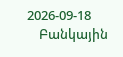2026-09-18
    Բանկային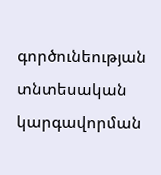գործունեության տնտեսական կարգավորման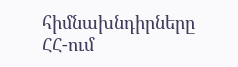հիմնախնդիրները ՀՀ-ում